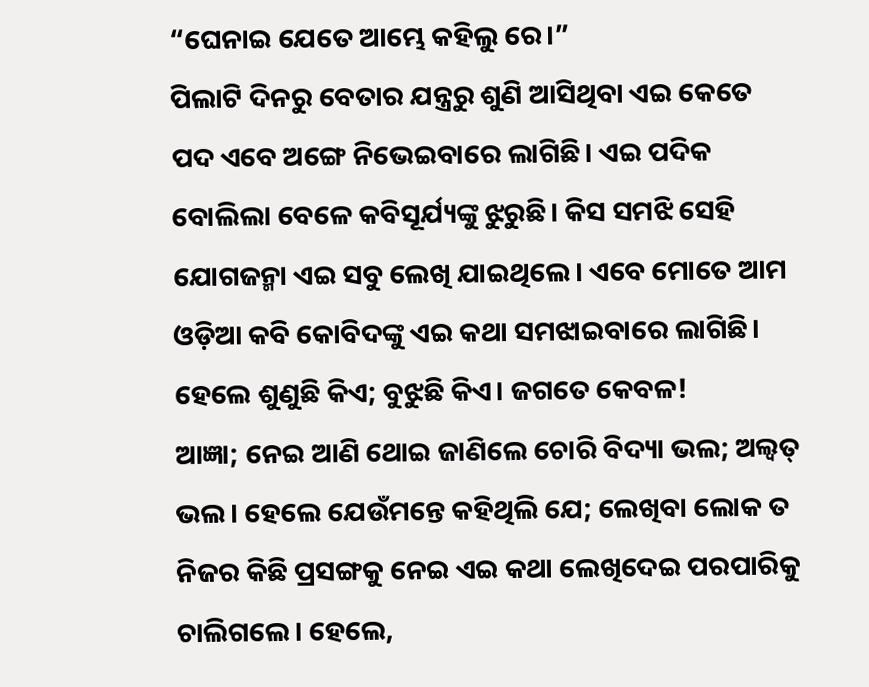“ଘେନାଇ ଯେତେ ଆମ୍ଭେ କହିଲୁ ରେ।”
ପିଲାଟି ଦିନରୁ ବେତାର ଯନ୍ତ୍ରରୁ ଶୁଣି ଆସିଥିବା ଏଇ କେତେ ପଦ ଏବେ ଅଙ୍ଗେ ନିଭେଇବାରେ ଲାଗିଛି। ଏଇ ପଦିକ ବୋଲିଲା ବେଳେ କବିସୂର୍ଯ୍ୟଙ୍କୁ ଝୁରୁଛି। କିସ ସମଝି ସେହି ଯୋଗଜନ୍ମା ଏଇ ସବୁ ଲେଖି ଯାଇଥିଲେ। ଏବେ ମୋତେ ଆମ ଓଡ଼ିଆ କବି କୋବିଦଙ୍କୁ ଏଇ କଥା ସମଝାଇବାରେ ଲାଗିଛି। ହେଲେ ଶୁଣୁଛି କିଏ; ବୁଝୁଛି କିଏ। ଜଗତେ କେବଳ!
ଆଜ୍ଞା; ନେଇ ଆଣି ଥୋଇ ଜାଣିଲେ ଚୋରି ବିଦ୍ୟା ଭଲ; ଅଲ୍ବତ୍ ଭଲ। ହେଲେ ଯେଉଁମନ୍ତେ କହିଥିଲି ଯେ; ଲେଖିବା ଲୋକ ତ ନିଜର କିଛି ପ୍ରସଙ୍ଗକୁ ନେଇ ଏଇ କଥା ଲେଖିଦେଇ ପରପାରିକୁ ଚାଲିଗଲେ। ହେଲେ,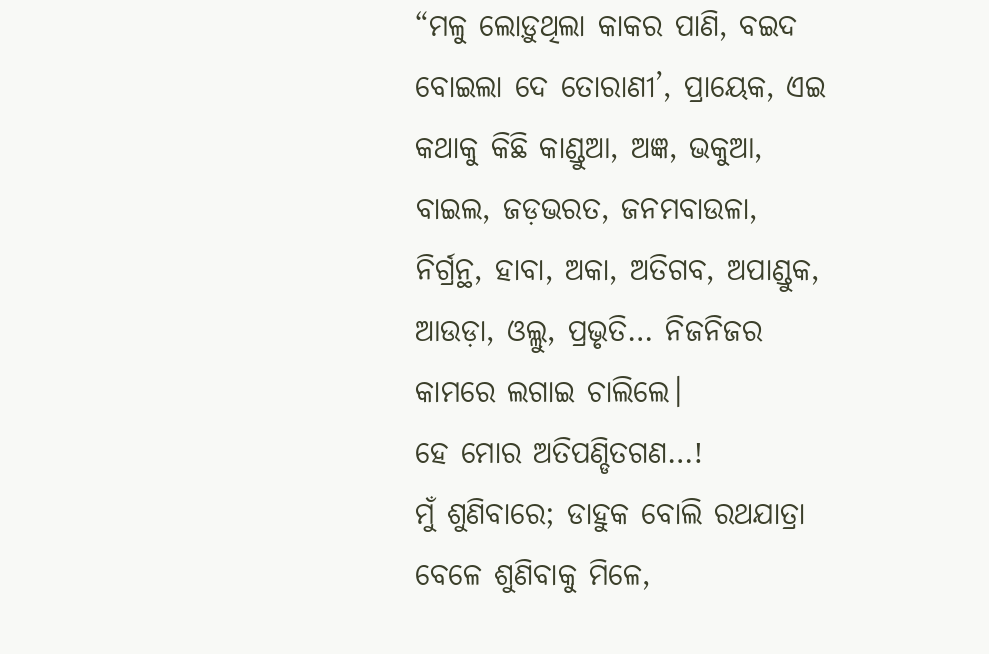“ମଳୁ ଲୋଡ଼ୁଥିଲା କାକର ପାଣି, ବଇଦ ବୋଇଲା ଦେ ତୋରାଣୀ’, ପ୍ରାୟେକ, ଏଇ କଥାକୁ କିଛି କାଣ୍ଡୁଆ, ଅଜ୍ଞ, ଭକୁଆ, ବାଇଲ, ଜଡ଼ଭରତ, ଜନମବାଉଳା, ନିର୍ଗ୍ରନ୍ଥ, ହାବା, ଅକା, ଅତିଗବ, ଅପାଣ୍ଡୁକ, ଆଉଡ଼ା, ଓଲ୍ଲୁ, ପ୍ରଭୃତି… ନିଜନିଜର କାମରେ ଲଗାଇ ଚାଲିଲେ।
ହେ ମୋର ଅତିପଣ୍ଡିତଗଣ…!
ମୁଁ ଶୁଣିବାରେ; ଡାହୁକ ବୋଲି ରଥଯାତ୍ରା ବେଳେ ଶୁଣିବାକୁ ମିଳେ,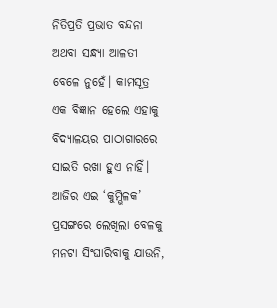ନିତିପ୍ରତି ପ୍ରଭାତ ବନ୍ଦନା ଅଥବା ସନ୍ଧ୍ୟା ଆଳତୀ ବେଳେ ନୁହେଁ। କାମସୂତ୍ର ଏକ ବିଜ୍ଞାନ ହେଲେ ଏହାକୁ ବିଦ୍ୟାଳୟର ପାଠାଗାରରେ ସାଇତି ରଖା ହୁଏ ନାହିଁ। ଆଜିର ଏଇ ‘କୁମ୍ଭିଳକ’ ପ୍ରସଙ୍ଗରେ ଲେଖିଲା ବେଳକୁ ମନଟା ସିଂଘାରିବାକୁ ଯାଉନି,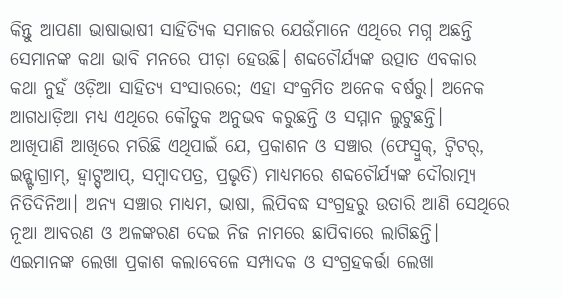କିନ୍ତୁ ଆପଣା ଭାଷାଭାଷୀ ସାହିତ୍ୟିକ ସମାଜର ଯେଉଁମାନେ ଏଥିରେ ମଗ୍ନ ଅଛନ୍ତି ସେମାନଙ୍କ କଥା ଭାବି ମନରେ ପୀଡ଼ା ହେଉଛି। ଶବ୍ଦଚୌର୍ଯ୍ୟଙ୍କ ଉତ୍ପାତ ଏବକାର କଥା ନୁହଁ ଓଡ଼ିଆ ସାହିତ୍ୟ ସଂସାରରେ; ଏହା ସଂକ୍ରମିତ ଅନେକ ବର୍ଷରୁ। ଅନେକ ଆଗଧାଡ଼ିଆ ମଧ୍ୟ ଏଥିରେ କୌତୁକ ଅନୁଭବ କରୁଛନ୍ତି ଓ ସମ୍ମାନ ଲୁଟୁଛନ୍ତି।
ଆଖିପାଣି ଆଖିରେ ମରିଛି ଏଥିପାଇଁ ଯେ, ପ୍ରକାଶନ ଓ ସଞ୍ଚାର (ଫେସ୍ବୁକ୍, ଟ୍ୱିଟର୍, ଇନ୍ଷ୍ଟାଗ୍ରାମ୍, ହ୍ୱାଟ୍ସ୍ଆପ୍, ସମ୍ବାଦପତ୍ର, ପ୍ରଭୃତି) ମାଧ୍ୟମରେ ଶବ୍ଦଚୌର୍ଯ୍ୟଙ୍କ ଦୌରାତ୍ମ୍ୟ ନିତିଦିନିଆ। ଅନ୍ୟ ସଞ୍ଚାର ମାଧ୍ୟମ, ଭାଷା, ଲିପିବଦ୍ଧ ସଂଗ୍ରହରୁ ଉତାରି ଆଣି ସେଥିରେ ନୂଆ ଆବରଣ ଓ ଅଳଙ୍କରଣ ଦେଇ ନିଜ ନାମରେ ଛାପିବାରେ ଲାଗିଛନ୍ତି। ଏଇମାନଙ୍କ ଲେଖା ପ୍ରକାଶ କଲାବେଳେ ସମ୍ପାଦକ ଓ ସଂଗ୍ରହକର୍ତ୍ତା ଲେଖା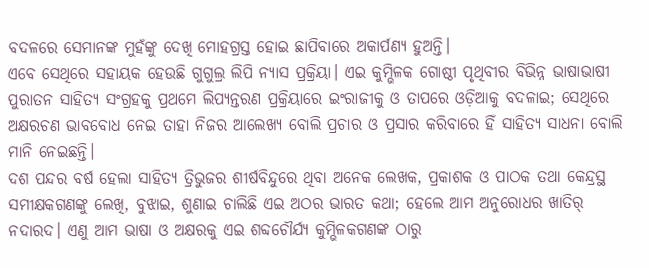ବଦଳରେ ସେମାନଙ୍କ ମୁହଁଙ୍କୁ ଦେଖି ମୋହଗ୍ରସ୍ତ ହୋଇ ଛାପିବାରେ ଅକାର୍ପଣ୍ୟ ହୁଅନ୍ତି।
ଏବେ ସେଥିରେ ସହାୟକ ହେଉଛି ଗୁଗୁଲ୍ର ଲିପି ନ୍ୟାସ ପ୍ରକ୍ରିୟା। ଏଇ କୁମ୍ଭିଳକ ଗୋଷ୍ଠୀ ପୃଥିବୀର ବିଭିନ୍ନ ଭାଷାଭାଷୀ ପୁରାତନ ସାହିତ୍ୟ ସଂଗ୍ରହକୁ ପ୍ରଥମେ ଲିପ୍ୟନ୍ତରଣ ପ୍ରକ୍ରିୟାରେ ଇଂରାଜୀକୁ ଓ ତାପରେ ଓଡ଼ିଆକୁ ବଦଳାଇ; ସେଥିରେ ଅକ୍ଷରଚଣ ଭାବବୋଧ ନେଇ ତାହା ନିଜର ଆଲେଖ୍ୟ ବୋଲି ପ୍ରଚାର ଓ ପ୍ରସାର କରିବାରେ ହିଁ ସାହିତ୍ୟ ସାଧନା ବୋଲି ମାନି ନେଇଛନ୍ତି।
ଦଶ ପନ୍ଦର ବର୍ଷ ହେଲା ସାହିତ୍ୟ ତ୍ରିଭୁଜର ଶୀର୍ଷବିନ୍ଦୁରେ ଥିବା ଅନେକ ଲେଖକ, ପ୍ରକାଶକ ଓ ପାଠକ ତଥା କେନ୍ଦ୍ରସ୍ଥ ସମୀକ୍ଷକଗଣଙ୍କୁ ଲେଖି, ବୁଝାଇ, ଶୁଣାଇ ଚାଲିଛି ଏଇ ଅଠର ଭାରତ କଥା; ହେଲେ ଆମ ଅନୁରୋଧର ଖାତିର୍ ନଦାରଦ। ଏଣୁ ଆମ ଭାଷା ଓ ଅକ୍ଷରକୁ ଏଇ ଶବ୍ଦଚୌର୍ଯ୍ୟ କୁମ୍ଭିଳକଗଣଙ୍କ ଠାରୁ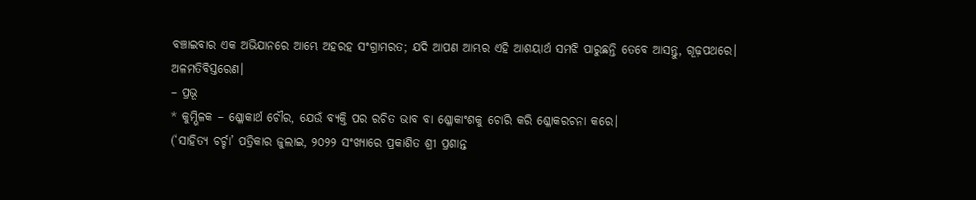ବଞ୍ଚାଇବାର ଏକ ଅଭିଯାନରେ ଆମ୍ଭେ ଅହରହ ସଂଗ୍ରାମରତ; ଯଦି ଆପଣ ଆମ୍ଭର ଏହି ଆଶୟାର୍ଥ ସମଝି ପାରୁଛନ୍ତି ତେବେ ଆସନ୍ତୁ, ଗୂଢ଼ପଥରେ।
ଅଳମତିବିସ୍ତରେଣ।
– ପ୍ରଭୂ
* କୁମ୍ଭିଳକ – ଶ୍ଳୋକାର୍ଥ ଚୌର, ଯେଉଁ ବ୍ୟକ୍ତି ପର ରଚିତ ଭାବ ବା ଶ୍ଳୋକାଂଶକୁ ଚୋରି କରି ଶ୍ଳୋକରଚନା କରେ।
(‘ସାହିତ୍ୟ ଚର୍ଚ୍ଚା’ ପତ୍ରିକାର ଜୁଲାଇ, ୨୦୨୨ ସଂଖ୍ୟାରେ ପ୍ରକାଶିତ ଶ୍ରୀ ପ୍ରଶାନ୍ତ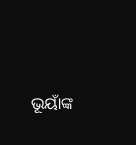ଭୂୟାଁଙ୍କ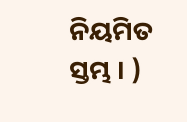ନିୟମିତ ସ୍ତମ୍ଭ । )